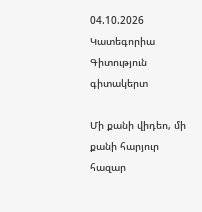04.10.2026
Կատեգորիա
Գիտություն
գիտակերտ

Մի քանի վիդեո, մի քանի հարյուր հազար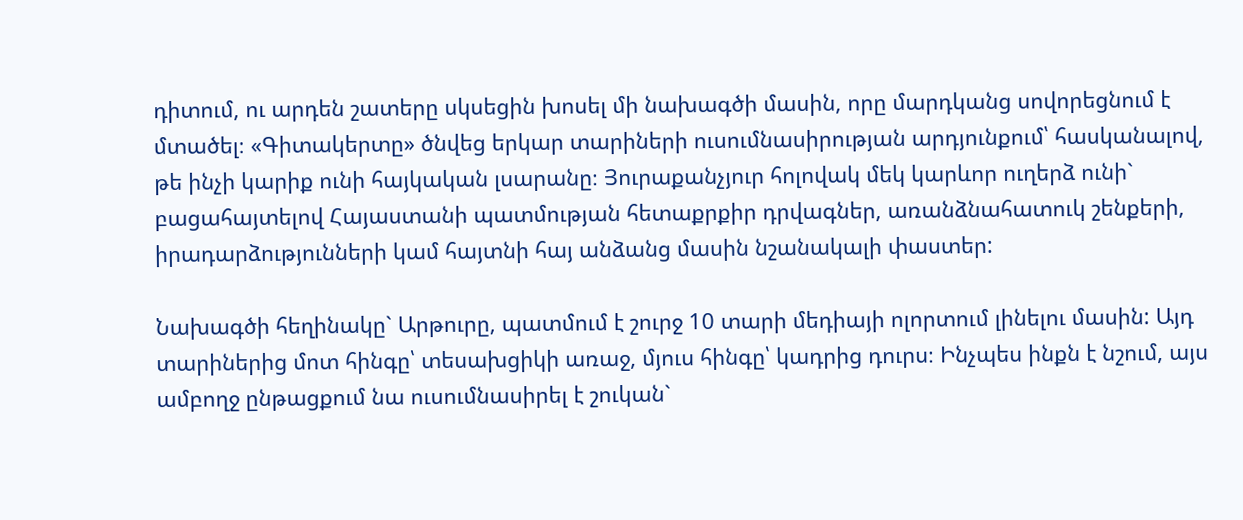դիտում, ու արդեն շատերը սկսեցին խոսել մի նախագծի մասին, որը մարդկանց սովորեցնում է մտածել։ «Գիտակերտը» ծնվեց երկար տարիների ուսումնասիրության արդյունքում՝ հասկանալով, թե ինչի կարիք ունի հայկական լսարանը։ Յուրաքանչյուր հոլովակ մեկ կարևոր ուղերձ ունի` բացահայտելով Հայաստանի պատմության հետաքրքիր դրվագներ, առանձնահատուկ շենքերի, իրադարձությունների կամ հայտնի հայ անձանց մասին նշանակալի փաստեր:

Նախագծի հեղինակը` Արթուրը, պատմում է շուրջ 10 տարի մեդիայի ոլորտում լինելու մասին: Այդ տարիներից մոտ հինգը՝ տեսախցիկի առաջ, մյուս հինգը՝ կադրից դուրս։ Ինչպես ինքն է նշում, այս ամբողջ ընթացքում նա ուսումնասիրել է շուկան`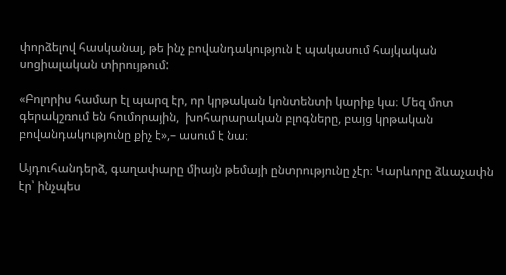փորձելով հասկանալ, թե ինչ բովանդակություն է պակասում հայկական սոցիալական տիրույթում:

«Բոլորիս համար էլ պարզ էր, որ կրթական կոնտենտի կարիք կա։ Մեզ մոտ գերակշռում են հումորային,  խոհարարական բլոգները, բայց կրթական բովանդակությունը քիչ է»,– ասում է նա։

Այդուհանդերձ, գաղափարը միայն թեմայի ընտրությունը չէր։ Կարևորը ձևաչափն էր՝ ինչպես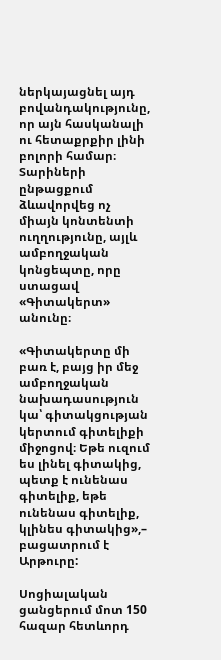ներկայացնել այդ բովանդակությունը, որ այն հասկանալի ու հետաքրքիր լինի բոլորի համար։ Տարիների ընթացքում ձևավորվեց ոչ միայն կոնտենտի ուղղությունը, այլև ամբողջական կոնցեպտը, որը ստացավ «Գիտակերտ» անունը։

«Գիտակերտը մի բառ է, բայց իր մեջ ամբողջական նախադասություն կա՝ գիտակցության կերտում գիտելիքի միջոցով։ Եթե ուզում ես լինել գիտակից, պետք է ունենաս գիտելիք, եթե ունենաս գիտելիք, կլինես գիտակից»,– բացատրում է Արթուրը:

Սոցիալական ցանցերում մոտ 150 հազար հետևորդ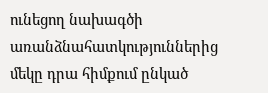ունեցող նախագծի առանձնահատկություններից մեկը դրա հիմքում ընկած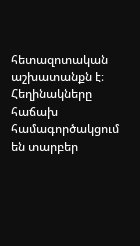հետազոտական աշխատանքն է։ Հեղինակները հաճախ համագործակցում են տարբեր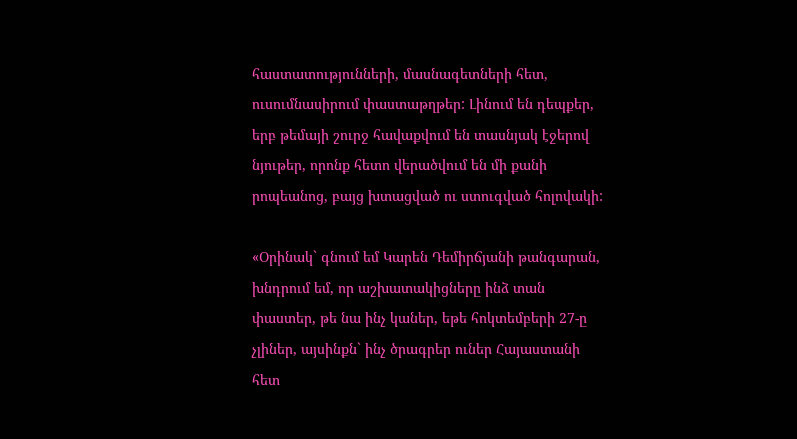հաստատությունների, մասնագետների հետ, ուսումնասիրում փաստաթղթեր: Լինում են դեպքեր, երբ թեմայի շուրջ հավաքվում են տասնյակ էջերով նյութեր, որոնք հետո վերածվում են մի քանի րոպեանոց, բայց խտացված ու ստուգված հոլովակի:

«Օրինակ` գնում եմ Կարեն Դեմիրճյանի թանգարան, խնդրում եմ, որ աշխատակիցները ինձ տան փաստեր, թե նա ինչ կաներ, եթե հոկտեմբերի 27-ը չլիներ, այսինքն` ինչ ծրագրեր ուներ Հայաստանի հետ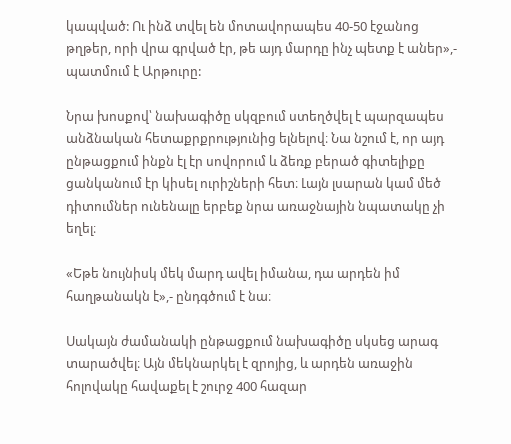կապված: Ու ինձ տվել են մոտավորապես 40-50 էջանոց թղթեր, որի վրա գրված էր, թե այդ մարդը ինչ պետք է աներ»,- պատմում է Արթուրը:

Նրա խոսքով՝ նախագիծը սկզբում ստեղծվել է պարզապես անձնական հետաքրքրությունից ելնելով։ Նա նշում է, որ այդ ընթացքում ինքն էլ էր սովորում և ձեռք բերած գիտելիքը ցանկանում էր կիսել ուրիշների հետ։ Լայն լսարան կամ մեծ դիտումներ ունենալը երբեք նրա առաջնային նպատակը չի եղել։

«Եթե նույնիսկ մեկ մարդ ավել իմանա, դա արդեն իմ հաղթանակն է»,- ընդգծում է նա։

Սակայն ժամանակի ընթացքում նախագիծը սկսեց արագ տարածվել։ Այն մեկնարկել է զրոյից, և արդեն առաջին հոլովակը հավաքել է շուրջ 400 հազար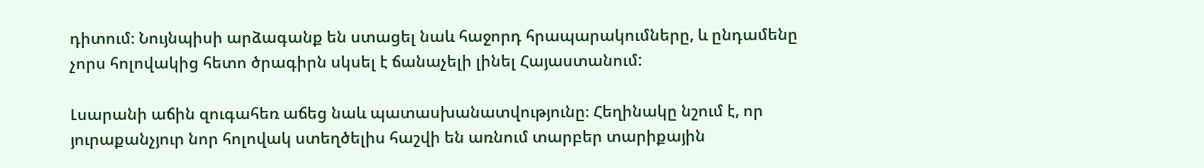դիտում։ Նույնպիսի արձագանք են ստացել նաև հաջորդ հրապարակումները, և ընդամենը չորս հոլովակից հետո ծրագիրն սկսել է ճանաչելի լինել Հայաստանում:

Լսարանի աճին զուգահեռ աճեց նաև պատասխանատվությունը։ Հեղինակը նշում է, որ յուրաքանչյուր նոր հոլովակ ստեղծելիս հաշվի են առնում տարբեր տարիքային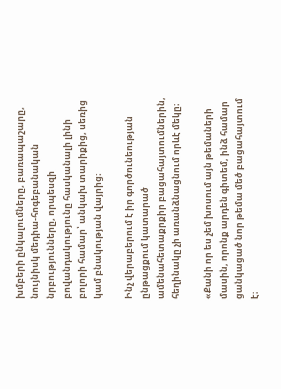խմբերի ընկալումները, բառապաշարը, նույնիսկ մեդիա-հոգեբանական նրբությունները, որպեսզի բովանդակությունը հասկանալի լինի բոլորի համար՝ անկախ տարիքից, սեռից կամ բնակության վայրից։

Ինչ վերաբերում է իր գործունեության ընթացքում կատարած ամենահետաքրքիր բացահայտումներին, հեղինակը չի առանձնացնում որևէ մեկը։

«Քանի որ ես չեմ խոսում այն թեմաների մասին, որոնք արդեն գիտեմ, ինձ համար ցանկացած նոր թեմա մեծ բացահայտում է։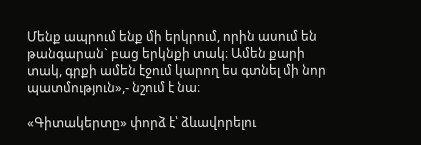Մենք ապրում ենք մի երկրում, որին ասում են թանգարան` բաց երկնքի տակ։ Ամեն քարի տակ, գրքի ամեն էջում կարող ես գտնել մի նոր պատմություն»,- նշում է նա։

«Գիտակերտը» փորձ է՝ ձևավորելու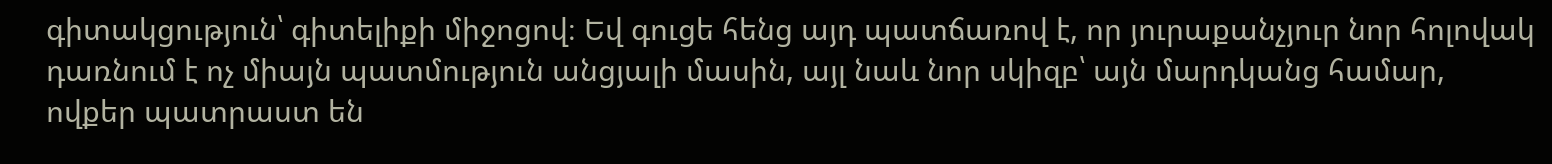գիտակցություն՝ գիտելիքի միջոցով։ Եվ գուցե հենց այդ պատճառով է, որ յուրաքանչյուր նոր հոլովակ դառնում է ոչ միայն պատմություն անցյալի մասին, այլ նաև նոր սկիզբ՝ այն մարդկանց համար, ովքեր պատրաստ են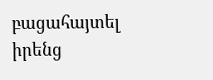բացահայտել իրենց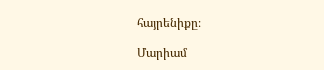հայրենիքը։

Մարիամ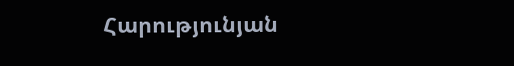Հարությունյան